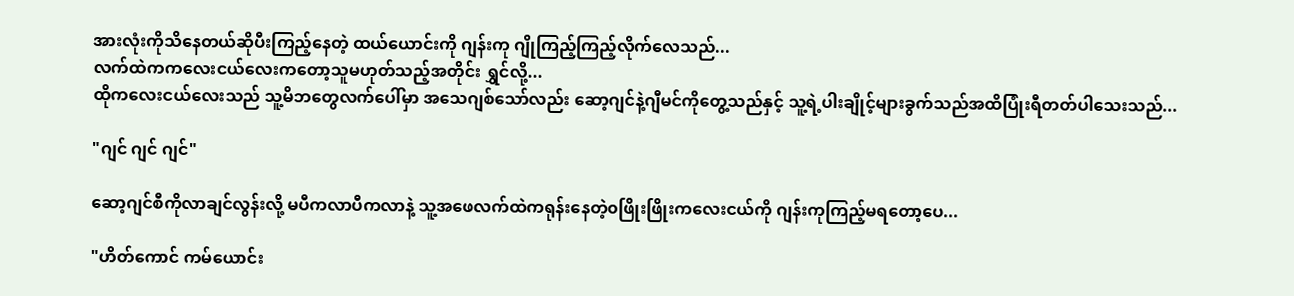အားလုံးကိုသိနေတယ်ဆိုပီးကြည့်နေတဲ့ ထယ်ယောင်းကို ဂျန်းကု ဂျိုကြည့်ကြည့်လိုက်လေသည်...
လက်ထဲကကလေးငယ်လေးကတော့သူမဟုတ်သည့်အတိုင်း ရွှင်လို့...
ထိုကလေးငယ်လေးသည် သူ့မိဘတွေလက်ပေါ်မှာ အသေဂျစ်သော်လည်း ဆော့ဂျင်နဲ့ဂျီမင်ကိုတွေ့သည်နှင့် သူ့ရဲ့ပါးချိုင့်များခွက်သည်အထိပြုံးရီတတ်ပါသေးသည်...

"ဂျင် ဂျင် ဂျင်"

ဆော့ဂျင်စီကိုလာချင်လွန်းလို့ မပီကလာပီကလာနဲ့ သူ့အဖေလက်ထဲကရုန်းနေတဲ့၀ဖြိုးဖြိုးကလေးငယ်ကို ဂျန်းကုကြည့်မရတော့ပေ...

"ဟိတ်ကောင် ကမ်ယောင်း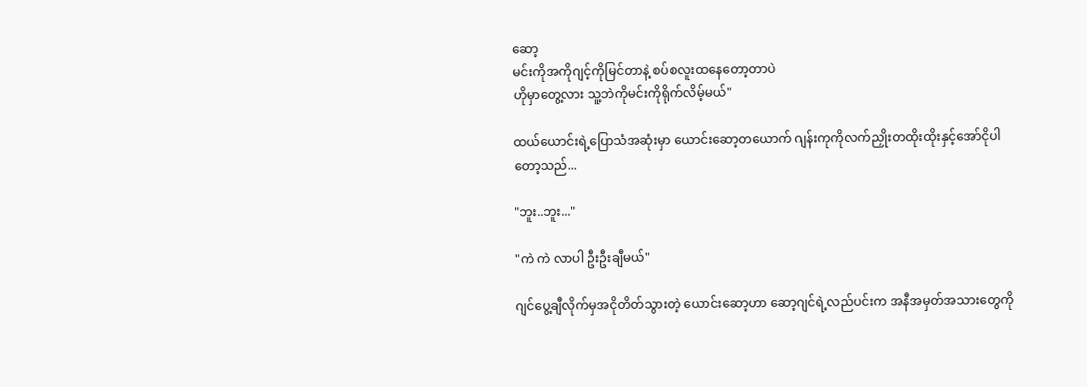ဆော့
မင်းကိုအကိုဂျင့်ကိုမြင်တာနဲ့ စပ်စလူးထနေတော့တာပဲ
ဟိုမှာတွေ့လား သူ့ဘဲကိုမင်းကိုရိုက်လိမ့်မယ်"

ထယ်ယောင်းရဲ့ပြောသံအဆုံးမှာ ယောင်းဆော့တယောက် ဂျန်းကုကိုလက်ညှိုးတထိုးထိုးနှင့်အော်ငိုပါတော့သည်...

"ဘူး..ဘူး..."

"ကဲ ကဲ လာပါ ဦးဦးချီမယ်"

ဂျင်ပွေ့ချီလိုက်မှအငိုတိတ်သွားတဲ့ ယောင်းဆော့ဟာ ဆော့ဂျင်ရဲ့လည်ပင်းက အနီအမှတ်အသားတွေကို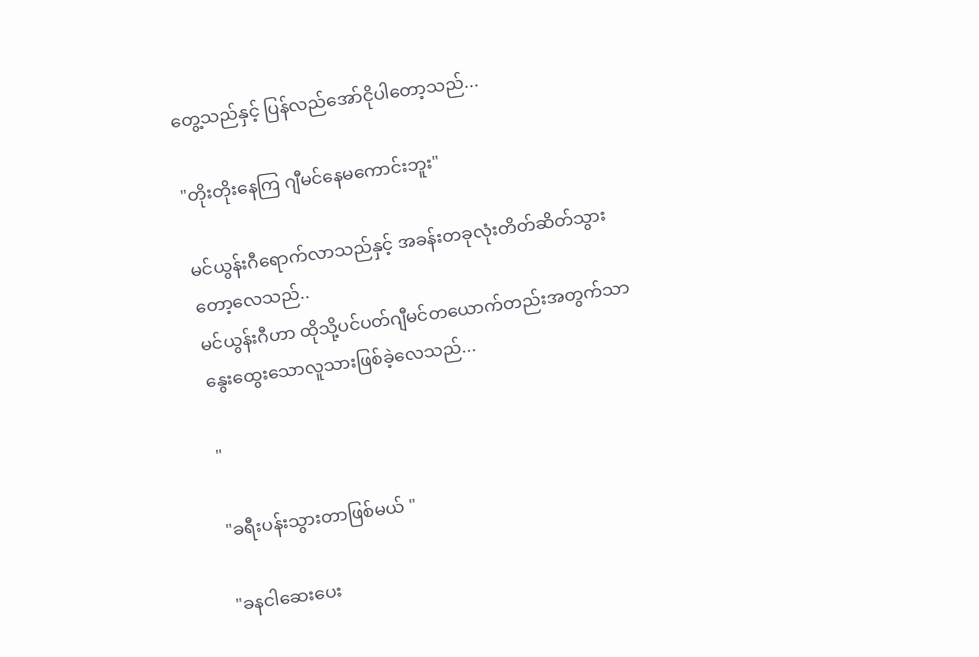တွေ့သည်နှင့် ပြန်လည်အော်ငိုပါတော့သည်...

"တိုးတိုးနေကြ ဂျီမင်နေမကောင်းဘူး"

မင်ယွန်းဂီရောက်လာသည်နှင့် အခန်းတခုလုံးတိတ်ဆိတ်သွားတော့လေသည်..
မင်ယွန်းဂီဟာ ထိုသို့ပင်ပတ်ဂျီမင်တယောက်တည်းအတွက်သာ နွေးထွေးသောလူသားဖြစ်ခဲ့လေသည်...

"

"ခရီးပန်းသွားတာဖြစ်မယ် "

"ခနငါဆေးပေး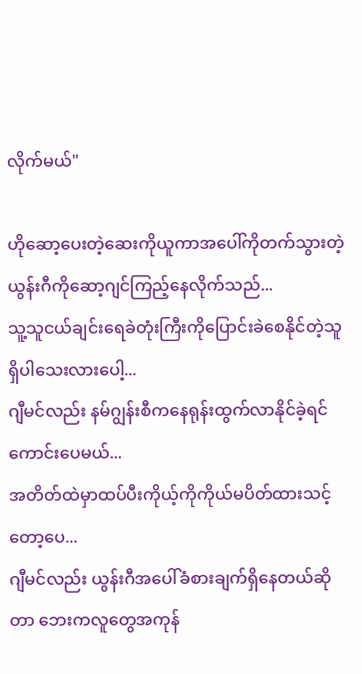လိုက်မယ်"

ဟိုဆော့ပေးတဲ့ဆေးကိုယူကာအပေါ်ကိုတက်သွားတဲ့ ယွန်းဂီကိုဆော့ဂျင်ကြည့်နေလိုက်သည်...
သူ့သူငယ်ချင်းရေခဲတုံးကြီးကိုပြောင်းခဲစေနိုင်တဲ့သူ ရှိပါသေးလားပေါ့...
ဂျီမင်လည်း နမ်ဂျွန်းစီကနေရုန်းထွက်လာနိုင်ခဲ့ရင်ကောင်းပေမယ်...
အတိတ်ထဲမှာထပ်ပီးကိုယ့်ကိုကိုယ်မပိတ်ထားသင့်တော့ပေ...
ဂျီမင်လည်း ယွန်းဂီအပေါ်ခံစားချက်ရှိနေတယ်ဆိုတာ ဘေးကလူတွေအကုန်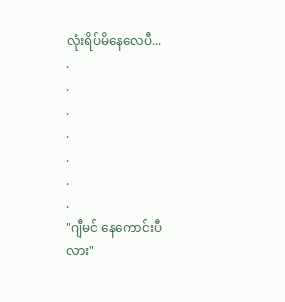လုံးရိပ်မိနေလေပီ...
.
.
.
.
.
.
.
"ဂျီမင် နေကောင်းပီလား"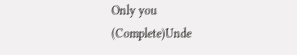Only you (Complete)Unde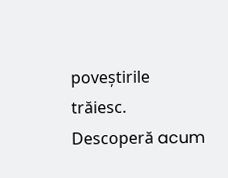poveștirile trăiesc. Descoperă acum